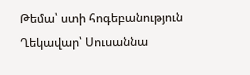Թեմա՝ ստի հոգեբանություն
Ղեկավար՝ Սուսաննա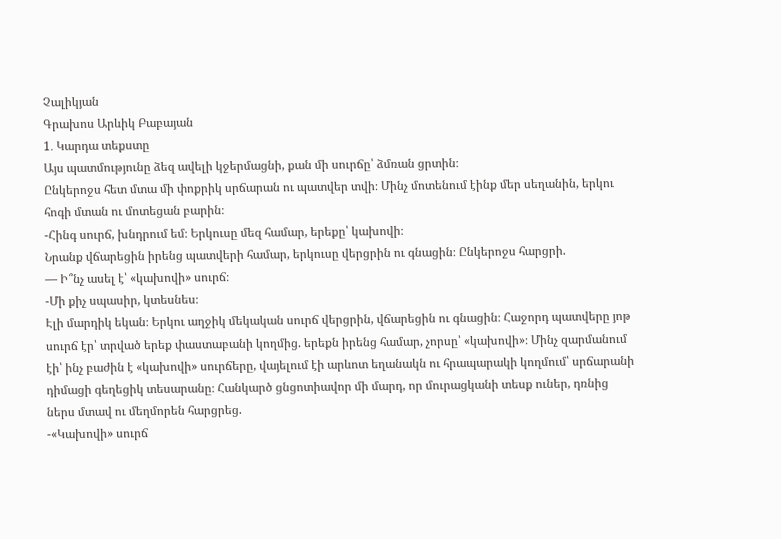Չալիկյան
Գրախոս Արևիկ Բաբայան
1․ Կարդա տեքստը
Այս պատմությունը ձեզ ավելի կջերմացնի, քան մի սուրճը՝ ձմռան ցրտին։
Ընկերոջս հետ մտա մի փոքրիկ սրճարան ու պատվեր տվի։ Մինչ մոտենում էինք մեր սեղանին, երկու հոգի մտան ու մոտեցան բարին։
-Հինգ սուրճ, խնդրում եմ։ Երկուսը մեզ համար, երեքը՝ կախովի։
Նրանք վճարեցին իրենց պատվերի համար, երկուսը վերցրին ու գնացին։ Ընկերոջս հարցրի.
— Ի՞նչ ասել է՝ «կախովի» սուրճ։
-Մի քիչ սպասիր, կտեսնես։
Էլի մարդիկ եկան։ Երկու աղջիկ մեկական սուրճ վերցրին, վճարեցին ու գնացին։ Հաջորդ պատվերը յոթ սուրճ էր՝ տրված երեք փաստաբանի կողմից. երեքն իրենց համար, չորսը՝ «կախովի»։ Մինչ զարմանում էի՝ ինչ բաժին է «կախովի» սուրճերը, վայելում էի արևոտ եղանակն ու հրապարակի կողմում՝ սրճարանի դիմացի գեղեցիկ տեսարանը։ Հանկարծ ցնցոտիավոր մի մարդ, որ մուրացկանի տեսք ուներ, դռնից ներս մտավ ու մեղմորեն հարցրեց.
-«Կախովի» սուրճ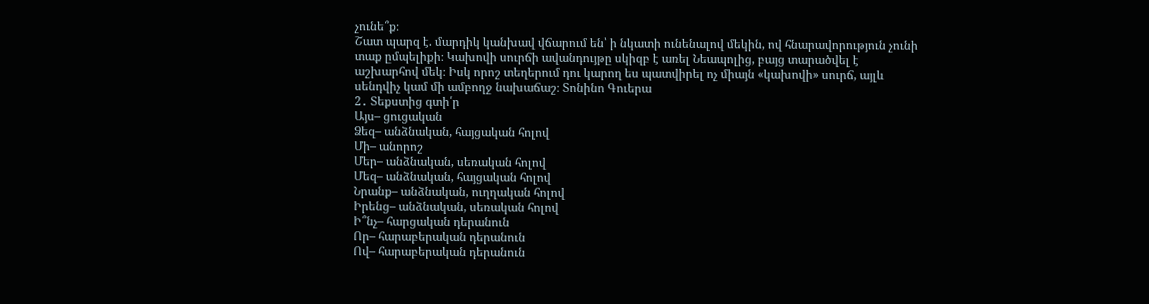չունե՞ք։
Շատ պարզ է. մարդիկ կանխավ վճարում են՝ ի նկատի ունենալով մեկին, ով հնարավորություն չունի տաք ըմպելիքի։ Կախովի սուրճի ավանդույթը սկիզբ է առել Նեապոլից, բայց տարածվել է աշխարհով մեկ։ Իսկ որոշ տեղերում դու կարող ես պատվիրել ոչ միայն «կախովի» սուրճ, այլև սենդվիչ կամ մի ամբողջ նախաճաշ։ Տոնինո Գուերա
2․ Տեքստից գտի՛ր
Այս– ցուցական
Ձեզ– անձնական, հայցական հոլով
Մի– անորոշ
Մեր– անձնական, սեռական հոլով
Մեզ– անձնական, հայցական հոլով
Նրանք– անձնական, ուղղական հոլով
Իրենց– անձնական, սեռական հոլով
Ի՞նչ– հարցական դերանուն
Որ– հարաբերական դերանուն
Ով– հարաբերական դերանուն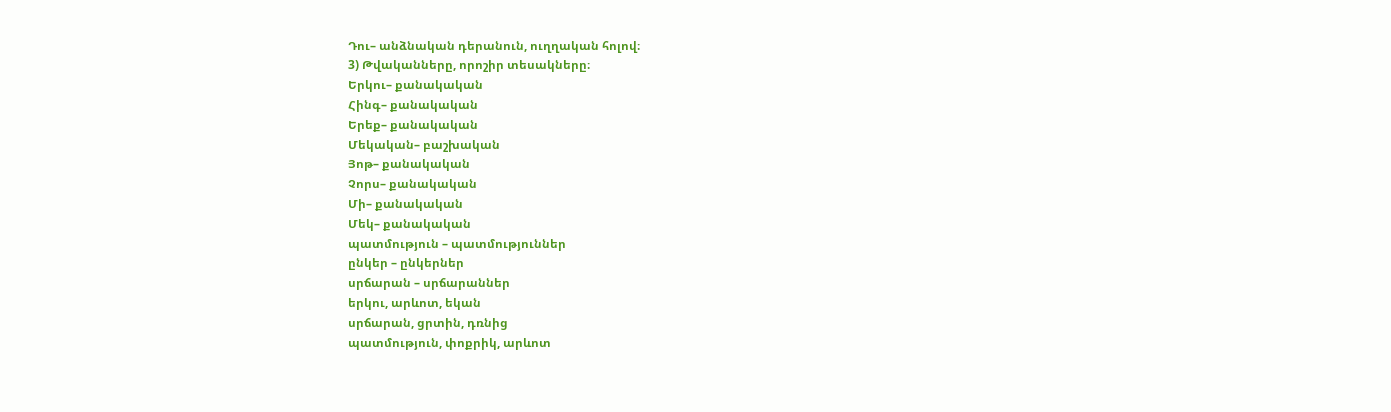Դու– անձնական դերանուն, ուղղական հոլով։
3) Թվականները, որոշիր տեսակները։
Երկու– քանակական
Հինգ– քանակական
Երեք– քանակական
Մեկական– բաշխական
Յոթ– քանակական
Չորս– քանակական
Մի– քանակական
Մեկ– քանակական
պատմություն – պատմություններ
ընկեր – ընկերներ
սրճարան – սրճարաններ
երկու, արևոտ, եկան
սրճարան, ցրտին, դռնից
պատմություն, փոքրիկ, արևոտ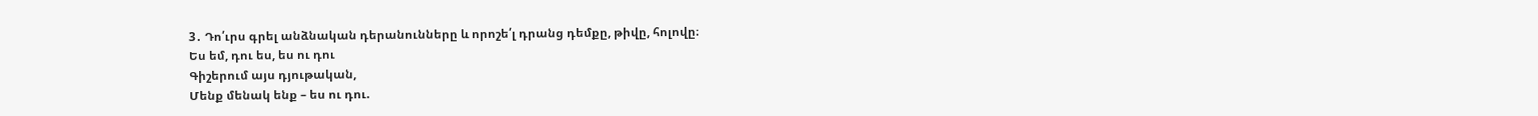3․ Դո՛ւրս գրել անձնական դերանունները և որոշե՛լ դրանց դեմքը, թիվը, հոլովը։
Ես եմ, դու ես, ես ու դու
Գիշերում այս դյութական,
Մենք մենակ ենք – ես ու դու.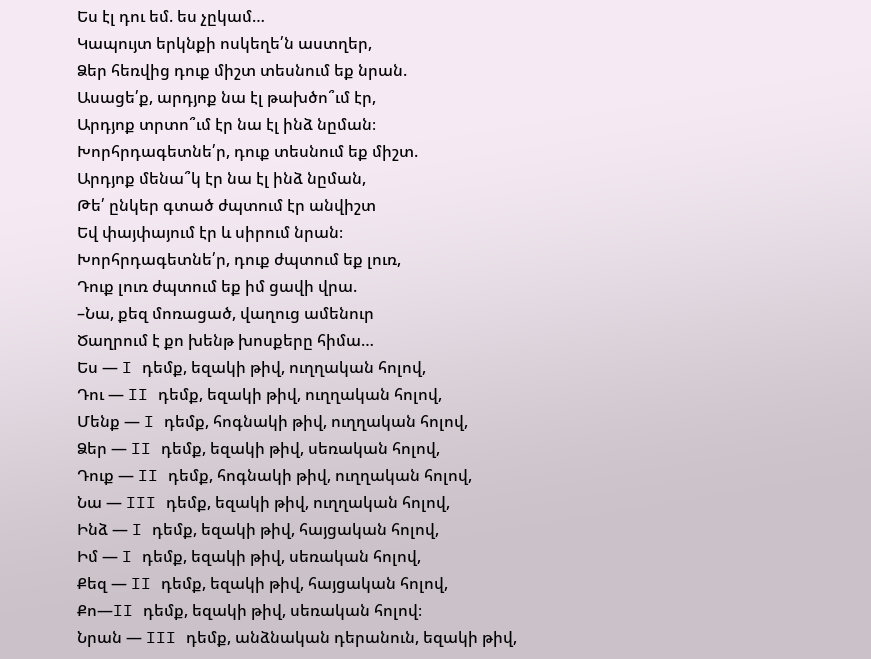Ես էլ դու եմ. ես չըկամ…
Կապույտ երկնքի ոսկեղե՛ն աստղեր,
Ձեր հեռվից դուք միշտ տեսնում եք նրան.
Ասացե՛ք, արդյոք նա էլ թախծո՞ւմ էր,
Արդյոք տրտո՞ւմ էր նա էլ ինձ նըման։
Խորհրդագետնե՛ր, դուք տեսնում եք միշտ.
Արդյոք մենա՞կ էր նա էլ ինձ նըման,
Թե՛ ընկեր գտած ժպտում էր անվիշտ
Եվ փայփայում էր և սիրում նրան։
Խորհրդագետնե՛ր, դուք ժպտում եք լուռ,
Դուք լուռ ժպտում եք իմ ցավի վրա.
–Նա, քեզ մոռացած, վաղուց ամենուր
Ծաղրում է քո խենթ խոսքերը հիմա…
Ես — I դեմք, եզակի թիվ, ուղղական հոլով,
Դու — II դեմք, եզակի թիվ, ուղղական հոլով,
Մենք — I դեմք, հոգնակի թիվ, ուղղական հոլով,
Ձեր — II դեմք, եզակի թիվ, սեռական հոլով,
Դուք — II դեմք, հոգնակի թիվ, ուղղական հոլով,
Նա — III դեմք, եզակի թիվ, ուղղական հոլով,
Ինձ — I դեմք, եզակի թիվ, հայցական հոլով,
Իմ — I դեմք, եզակի թիվ, սեռական հոլով,
Քեզ — II դեմք, եզակի թիվ, հայցական հոլով,
Քո—II դեմք, եզակի թիվ, սեռական հոլով։
Նրան — III դեմք, անձնական դերանուն, եզակի թիվ,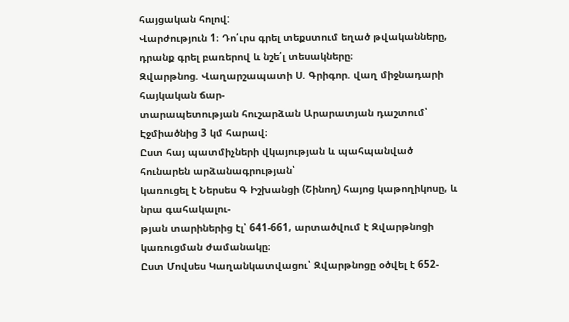հայցական հոլով:
Վարժություն 1։ Դո՛ւրս գրել տեքստում եղած թվականները, դրանք գրել բառերով և նշե՛լ տեսակները։
Զվարթնոց. Վաղարշապատի Ս. Գրիգոր. վաղ միջնադարի հայկական ճար-
տարապետության հուշարձան Արարատյան դաշտում՝ Էջմիածնից 3 կմ հարավ։
Ըստ հայ պատմիչների վկայության և պահպանված հունարեն արձանագրության՝
կառուցել է Ներսես Գ Իշխանցի (Շինող) հայոց կաթողիկոսը, և նրա գահակալու-
թյան տարիներից էլ՝ 641-661, արտածվում է Զվարթնոցի կառուցման ժամանակը։
Ըստ Մովսես Կաղանկատվացու՝ Զվարթնոցը օծվել է 652-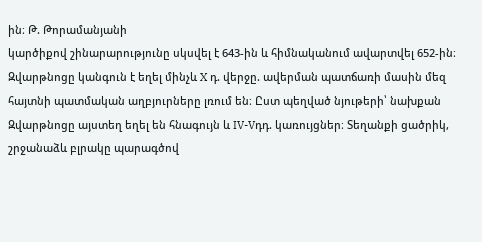ին։ Թ. Թորամանյանի
կարծիքով շինարարությունը սկսվել է 643-ին և հիմնականում ավարտվել 652-ին։
Զվարթնոցը կանգուն է եղել մինչև X դ. վերջը. ավերման պատճառի մասին մեզ
հայտնի պատմական աղբյուրները լռում են։ Ըստ պեղված նյութերի՝ նախքան
Զվարթնոցը այստեղ եղել են հնագույն և IV-Vդդ. կառույցներ։ Տեղանքի ցածրիկ,
շրջանաձև բլրակը պարագծով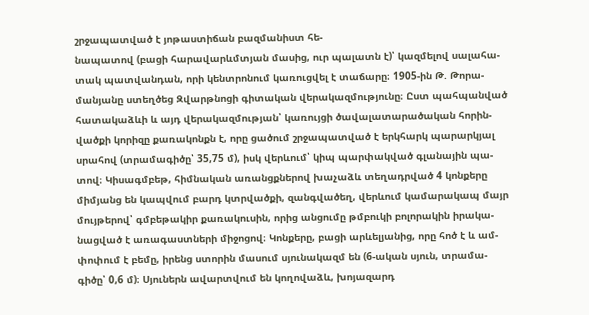շրջապատված է յոթաստիճան բազմանիստ հե-
նապատով (բացի հարավարևմտյան մասից, ուր պալատն է)՝ կազմելով սալահա-
տակ պատվանդան, որի կենտրոնում կառուցվել է տաճարը։ 1905-ին Թ. Թորա-
մանյանը ստեղծեց Զվարթնոցի գիտական վերակազմությունը։ Ըստ պահպանված
հատակաձևի և այդ վերակազմության՝ կառույցի ծավալատարածական հորին-
վածքի կորիզը քառակոնքն է, որը ցածում շրջապատված է երկհարկ պարարկյալ
սրահով (տրամագիծը՝ 35,75 մ), իսկ վերևում՝ կիպ պարփակված գլանային պա-
տով։ Կիսագմբեթ, հիմնական առանցքներով խաչաձև տեղադրված 4 կոնքերը
միմյանց են կապվում բարդ կտրվածքի, զանգվածեղ, վերևում կամարակապ մայր
մույթերով՝ գմբեթակիր քառակուսին, որից անցումը թմբուկի բոլորակին իրակա-
նացված է առագաստների միջոցով։ Կոնքերը, բացի արևելյանից, որը հոծ է և ամ-
փոփում է բեմը, իրենց ստորին մասում սյունակազմ են (6-ական սյուն, տրամա-
գիծը՝ 0,6 մ)։ Սյուներն ավարտվում են կողովաձև, խոյազարդ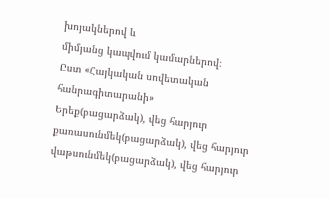խոյակներով և
միմյանց կապվում կամարներով։
Ըստ «Հայկական սովետական հանրագիտարանի»
Երեք(բացարձակ), վեց հարյուր քառասունմեկ(բացարձակ), վեց հարյուր վաթսունմեկ(բացարձակ), վեց հարյուր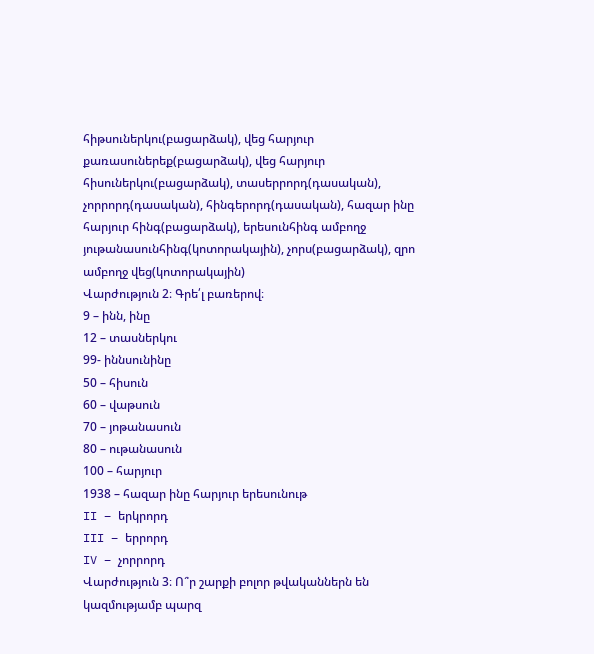հիթսուներկու(բացարձակ), վեց հարյուր քառասուներեք(բացարձակ), վեց հարյուր հիսուներկու(բացարձակ), տասերրորդ(դասական), չորրորդ(դասական), հինգերորդ(դասական), հազար ինը հարյուր հինգ(բացարձակ), երեսունհինգ ամբողջ յութանասունհինգ(կոտորակային), չորս(բացարձակ), զրո ամբողջ վեց(կոտորակային)
Վարժություն 2։ Գրե՛լ բառերով։
9 – ինն, ինը
12 – տասներկու
99- իննսունինը
50 – հիսուն
60 – վաթսուն
70 – յոթանասուն
80 – ութանասուն
100 – հարյուր
1938 – հազար ինը հարյուր երեսունութ
II – երկրորդ
III – երրորդ
IV – չորրորդ
Վարժություն 3։ Ո՞ր շարքի բոլոր թվականներն են կազմությամբ պարզ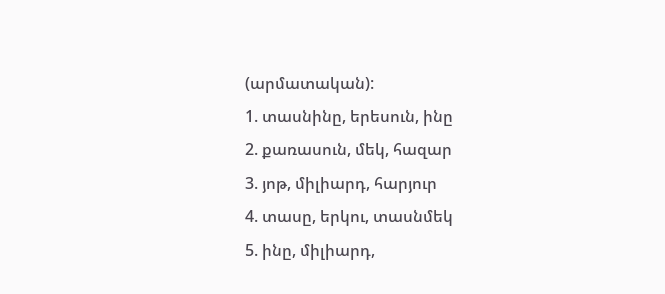(արմատական):
1. տասնինը, երեսուն, ինը
2. քառասուն, մեկ, հազար
3. յոթ, միլիարդ, հարյուր
4. տասը, երկու, տասնմեկ
5. ինը, միլիարդ,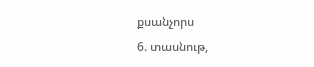քսանչորս
6. տասնութ,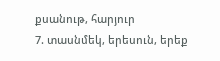քսանութ, հարյուր
7. տասնմեկ, երեսուն, երեք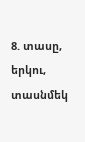8. տասը, երկու, տասնմեկ